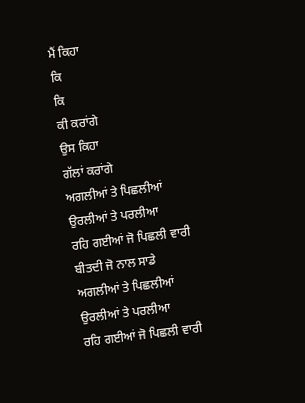ਮੈਂ ਕਿਹਾ
ਕਿ
ਕਿ
ਕੀ ਕਰਾਂਗੇ
ਉਸ ਕਿਹਾ
ਗੱਲਾਂ ਕਰਾਂਗੇ
ਅਗਲੀਆਂ ਤੇ ਪਿਛਲੀਆਂ
ਉਰਲੀਆਂ ਤੇ ਪਰਲੀਆ
ਰਹਿ ਗਈਆਂ ਜੋ ਪਿਛਲੀ ਵਾਰੀ
ਬੀਤਦੀ ਜੋ ਨਾਲ ਸਾਡੇ
ਅਗਲੀਆਂ ਤੇ ਪਿਛਲੀਆਂ
ਉਰਲੀਆਂ ਤੇ ਪਰਲੀਆ
ਰਹਿ ਗਈਆਂ ਜੋ ਪਿਛਲੀ ਵਾਰੀ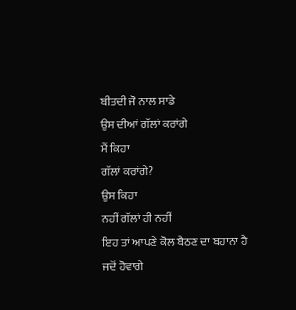ਬੀਤਦੀ ਜੋ ਨਾਲ ਸਾਡੇ
ਉਸ ਦੀਆਂ ਗੱਲਾਂ ਕਰਾਂਗੇ
ਮੈਂ ਕਿਹਾ
ਗੱਲਾਂ ਕਰਾਂਗੇ?
ਉਸ ਕਿਹਾ
ਨਹੀਂ ਗੱਲਾਂ ਹੀ ਨਹੀਂ
ਇਹ ਤਾਂ ਆਪਣੇ ਕੋਲ ਬੈਠਣ ਦਾ ਬਹਾਨਾ ਹੈ
ਜਦੋਂ ਹੋਵਾਗੇ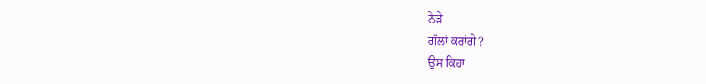ਨੇੜੇ
ਗੱਲਾਂ ਕਰਾਂਗੇ?
ਉਸ ਕਿਹਾ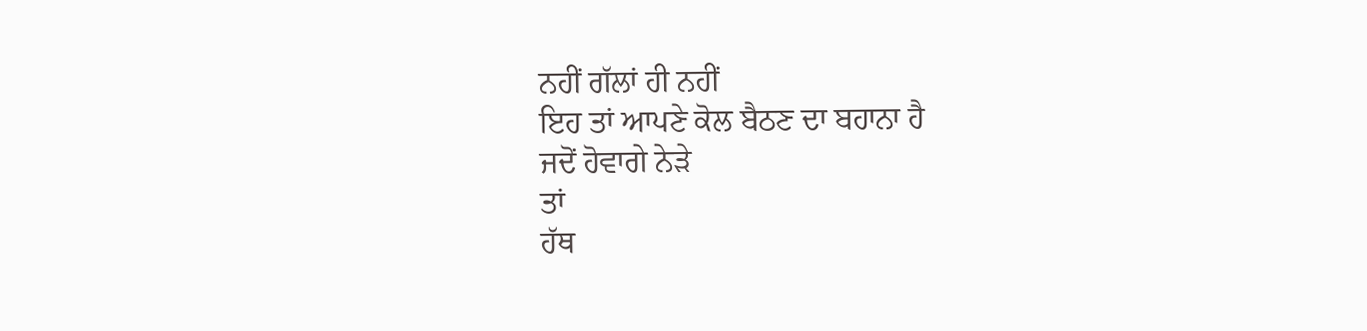ਨਹੀਂ ਗੱਲਾਂ ਹੀ ਨਹੀਂ
ਇਹ ਤਾਂ ਆਪਣੇ ਕੋਲ ਬੈਠਣ ਦਾ ਬਹਾਨਾ ਹੈ
ਜਦੋਂ ਹੋਵਾਗੇ ਨੇੜੇ
ਤਾਂ
ਹੱਥ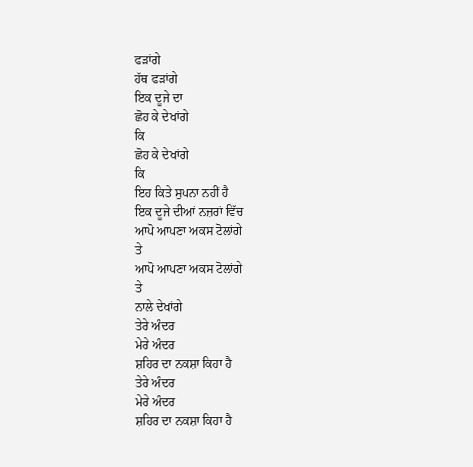ਫੜਾਂਗੇ
ਹੱਥ ਫੜਾਂਗੇ
ਇਕ ਦੂਜੇ ਦਾ
ਛੋਹ ਕੇ ਦੇਖਾਂਗੇ
ਕਿ
ਛੋਹ ਕੇ ਦੇਖਾਂਗੇ
ਕਿ
ਇਹ ਕਿਤੇ ਸੁਪਨਾ ਨਹੀਂ ਹੈ
ਇਕ ਦੂਜੇ ਦੀਆਂ ਨਜ਼ਰਾਂ ਵਿੱਚ
ਆਪੋ ਆਪਣਾ ਅਕਸ ਟੋਲਾਂਗੇ
ਤੇ
ਆਪੋ ਆਪਣਾ ਅਕਸ ਟੋਲਾਂਗੇ
ਤੇ
ਨਾਲੇ ਦੇਖਾਂਗੇ
ਤੇਰੇ ਅੰਦਰ
ਮੇਰੇ ਅੰਦਰ
ਸ਼ਹਿਰ ਦਾ ਨਕਸ਼ਾ ਕਿਹਾ ਹੈ
ਤੇਰੇ ਅੰਦਰ
ਮੇਰੇ ਅੰਦਰ
ਸ਼ਹਿਰ ਦਾ ਨਕਸ਼ਾ ਕਿਹਾ ਹੈ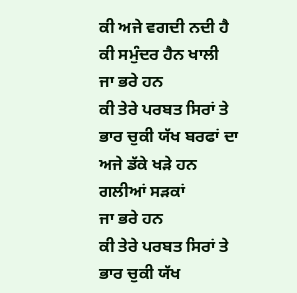ਕੀ ਅਜੇ ਵਗਦੀ ਨਦੀ ਹੈ
ਕੀ ਸਮੁੰਦਰ ਹੈਨ ਖਾਲੀ
ਜਾ ਭਰੇ ਹਨ
ਕੀ ਤੇਰੇ ਪਰਬਤ ਸਿਰਾਂ ਤੇ
ਭਾਰ ਚੁਕੀ ਯੱਖ ਬਰਫਾਂ ਦਾ
ਅਜੇ ਡੱਕੇ ਖੜੇ ਹਨ
ਗਲੀਆਂ ਸੜਕਾਂ
ਜਾ ਭਰੇ ਹਨ
ਕੀ ਤੇਰੇ ਪਰਬਤ ਸਿਰਾਂ ਤੇ
ਭਾਰ ਚੁਕੀ ਯੱਖ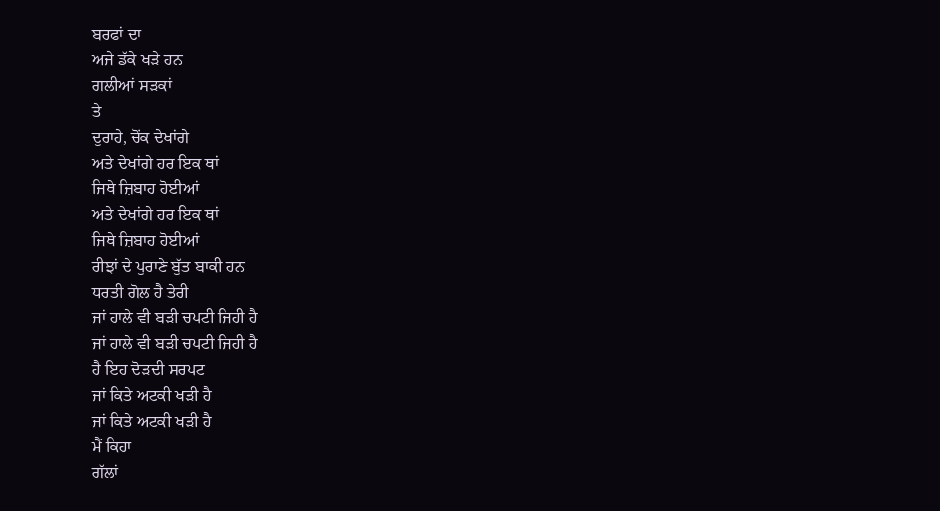ਬਰਫਾਂ ਦਾ
ਅਜੇ ਡੱਕੇ ਖੜੇ ਹਨ
ਗਲੀਆਂ ਸੜਕਾਂ
ਤੇ
ਦੁਰਾਹੇ, ਚੋਂਕ ਦੇਖਾਂਗੇ
ਅਤੇ ਦੇਖਾਂਗੇ ਹਰ ਇਕ ਥਾਂ
ਜਿਥੇ ਜ਼ਿਬਾਹ ਹੋਈਆਂ
ਅਤੇ ਦੇਖਾਂਗੇ ਹਰ ਇਕ ਥਾਂ
ਜਿਥੇ ਜ਼ਿਬਾਹ ਹੋਈਆਂ
ਰੀਝਾਂ ਦੇ ਪੁਰਾਣੇ ਬੁੱਤ ਬਾਕੀ ਹਨ
ਧਰਤੀ ਗੋਲ ਹੈ ਤੇਰੀ
ਜਾਂ ਹਾਲੇ ਵੀ ਬੜੀ ਚਪਟੀ ਜਿਹੀ ਹੈ
ਜਾਂ ਹਾਲੇ ਵੀ ਬੜੀ ਚਪਟੀ ਜਿਹੀ ਹੈ
ਹੈ ਇਹ ਦੋੜਦੀ ਸਰਪਟ
ਜਾਂ ਕਿਤੇ ਅਟਕੀ ਖੜੀ ਹੈ
ਜਾਂ ਕਿਤੇ ਅਟਕੀ ਖੜੀ ਹੈ
ਮੈਂ ਕਿਹਾ
ਗੱਲਾਂ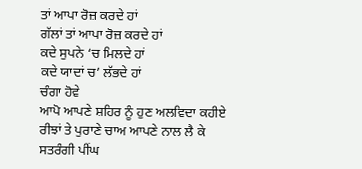ਤਾਂ ਆਪਾ ਰੋਜ਼ ਕਰਦੇ ਹਾਂ
ਗੱਲਾਂ ਤਾਂ ਆਪਾ ਰੋਜ਼ ਕਰਦੇ ਹਾਂ
ਕਦੇ ਸੁਪਨੇ ‘ਚ ਮਿਲਦੇ ਹਾਂ
ਕਦੇ ਯਾਦਾਂ ਚ’ ਲੱਭਦੇ ਹਾਂ
ਚੰਗਾ ਹੋਵੇ
ਆਪੋ ਆਪਣੇ ਸ਼ਹਿਰ ਨੂੰ ਹੁਣ ਅਲਵਿਦਾ ਕਹੀਏ
ਰੀਝਾਂ ਤੇ ਪੁਰਾਣੇ ਚਾਅ ਆਪਣੇ ਨਾਲ ਲੈ ਕੇ
ਸਤਰੰਗੀ ਪੀਂਘ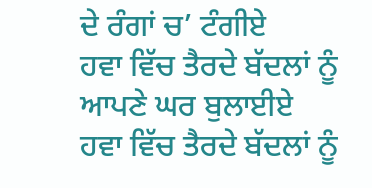ਦੇ ਰੰਗਾਂ ਚ’ ਟੰਗੀਏ
ਹਵਾ ਵਿੱਚ ਤੈਰਦੇ ਬੱਦਲਾਂ ਨੂੰ
ਆਪਣੇ ਘਰ ਬੁਲਾਈਏ
ਹਵਾ ਵਿੱਚ ਤੈਰਦੇ ਬੱਦਲਾਂ ਨੂੰ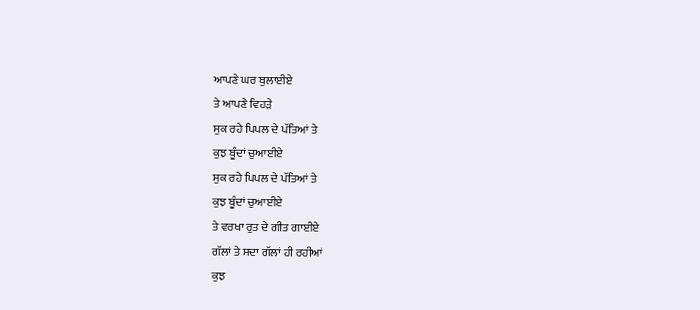ਆਪਣੇ ਘਰ ਬੁਲਾਈਏ
ਤੇ ਆਪਣੇ ਵਿਹੜੇ
ਸੁਕ ਰਹੇ ਪਿਪਲ ਦੇ ਪੱਤਿਆਂ ਤੇ
ਕੁਝ ਬੂੰਦਾਂ ਚੁਆਈਏ
ਸੁਕ ਰਹੇ ਪਿਪਲ ਦੇ ਪੱਤਿਆਂ ਤੇ
ਕੁਝ ਬੂੰਦਾਂ ਚੁਆਈਏ
ਤੇ ਵਰਖਾ ਰੁਤ ਦੇ ਗੀਤ ਗਾਈਏ
ਗੱਲਾਂ ਤੇ ਸਦਾ ਗੱਲਾਂ ਹੀ ਰਹੀਆਂ
ਕੁਝ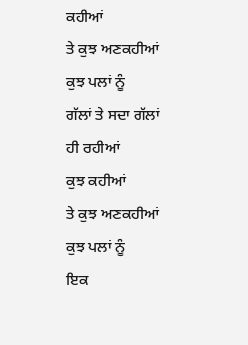ਕਹੀਆਂ
ਤੇ ਕੁਝ ਅਣਕਹੀਆਂ
ਕੁਝ ਪਲਾਂ ਨੂੰ
ਗੱਲਾਂ ਤੇ ਸਦਾ ਗੱਲਾਂ ਹੀ ਰਹੀਆਂ
ਕੁਝ ਕਹੀਆਂ
ਤੇ ਕੁਝ ਅਣਕਹੀਆਂ
ਕੁਝ ਪਲਾਂ ਨੂੰ
ਇਕ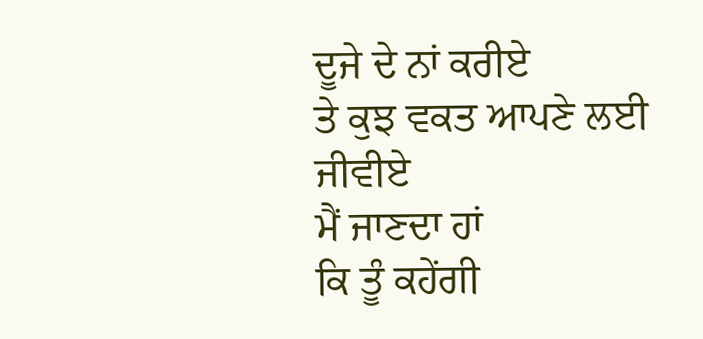ਦੂਜੇ ਦੇ ਨਾਂ ਕਰੀਏ
ਤੇ ਕੁਝ ਵਕਤ ਆਪਣੇ ਲਈ ਜੀਵੀਏ
ਮੈਂ ਜਾਣਦਾ ਹਾਂ
ਕਿ ਤੂੰ ਕਹੇਂਗੀ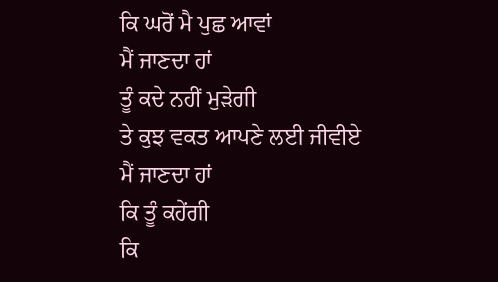ਕਿ ਘਰੋਂ ਮੈ ਪੁਛ ਆਵਾਂ
ਮੈਂ ਜਾਣਦਾ ਹਾਂ
ਤੂੰ ਕਦੇ ਨਹੀਂ ਮੁੜੇਗੀ
ਤੇ ਕੁਝ ਵਕਤ ਆਪਣੇ ਲਈ ਜੀਵੀਏ
ਮੈਂ ਜਾਣਦਾ ਹਾਂ
ਕਿ ਤੂੰ ਕਹੇਂਗੀ
ਕਿ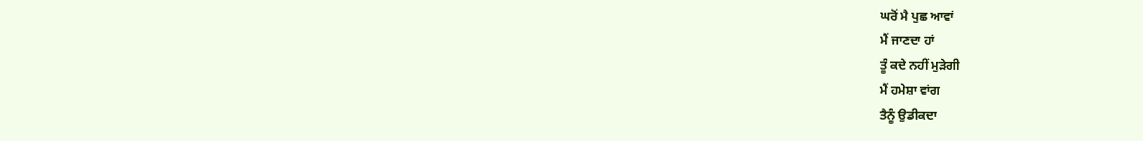ਘਰੋਂ ਮੈ ਪੁਛ ਆਵਾਂ
ਮੈਂ ਜਾਣਦਾ ਹਾਂ
ਤੂੰ ਕਦੇ ਨਹੀਂ ਮੁੜੇਗੀ
ਮੈਂ ਹਮੇਸ਼ਾ ਵਾਂਗ
ਤੈਨੂੰ ਉਡੀਕਦਾ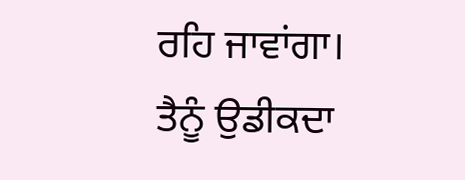ਰਹਿ ਜਾਵਾਂਗਾ।
ਤੈਨੂੰ ਉਡੀਕਦਾ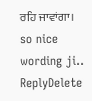ਰਹਿ ਜਾਵਾਂਗਾ।
so nice wording ji..
ReplyDelete